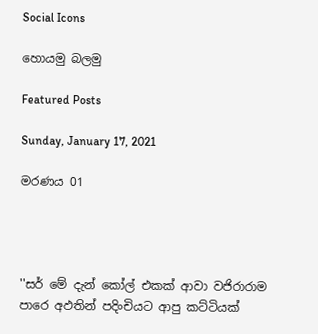Social Icons

හොයමු බලමු

Featured Posts

Sunday, January 17, 2021

මරණය 01




''සර් මේ දැන් කෝල් එකක් ආවා වජිරාරාම පාරෙ ‍අඵතින් පදිංචියට ආපු කට්ටියක්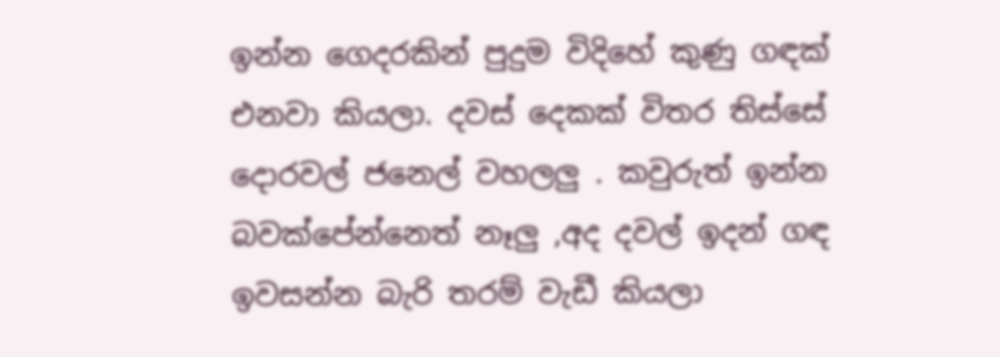ඉන්න ගෙදරකින් පුදුම විදිහේ කුණු ගඳක් එනවා කියලා. දවස් දෙකක් විතර තිස්සේ දොරවල් ජනෙල් වහලලු . කවුරුත් ඉන්න බවක්පේන්නෙත් නෑලු ,අද දවල් ඉදන් ගඳ ඉවසන්න බැරි තරම් වැඩී කියලා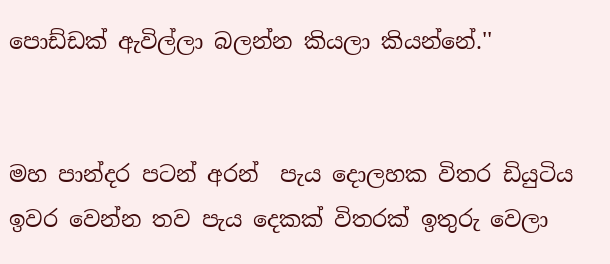පොඩ්ඩක් ඇවිල්ලා බලන්න කියලා කියන්නේ.''


මහ පාන්දර පටන් අරන්  පැය දොලහක විතර ඩියුටිය ඉවර වෙන්න තව පැය දෙකක් විතරක් ඉතුරු වෙලා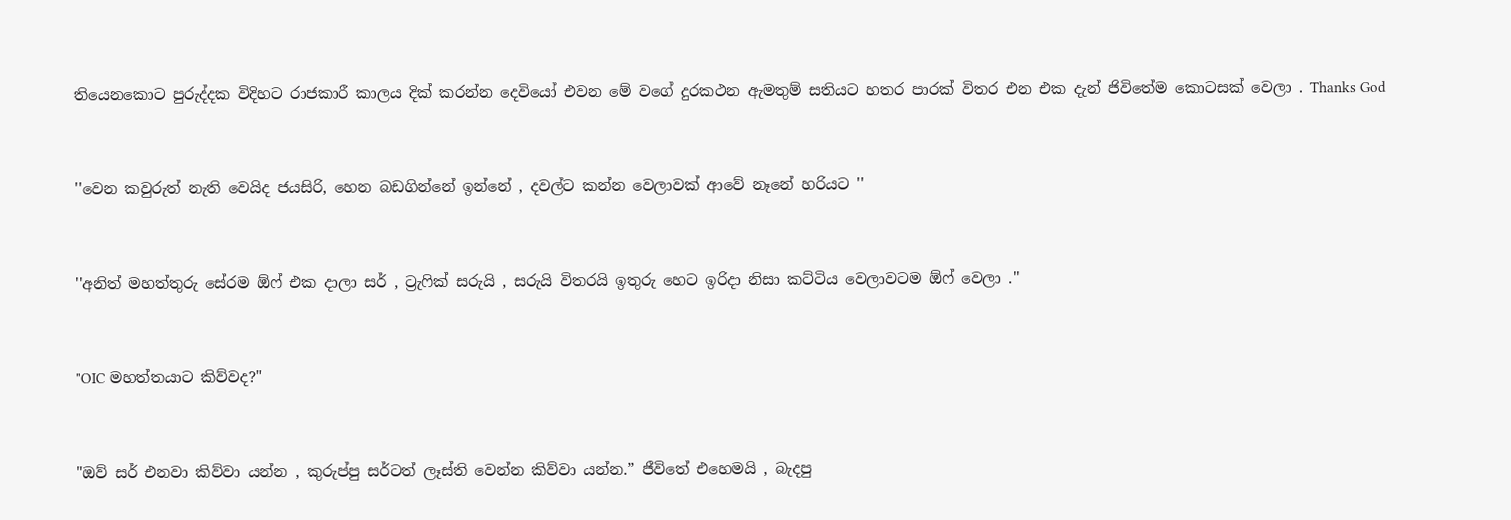තියෙනකොට පුරුද්දක විදිහට රාජකාරී කාලය දික් කරන්න දෙවියෝ එවන මේ වගේ ‍දුරකථන ඇමතුම් සතියට හතර පාරක් විතර එන එක දැන් ජිවිතේම කොටසක් වෙලා . Thanks God


''වෙන කවුරුත් නැති වෙයිද ජයසිරි, හෙන බඩගින්නේ ඉන්නේ , දවල්ට කන්න වෙලාවක් ආවේ නෑනේ හරියට ''


''අනිත් මහත්තුරු සේරම ඕ‍‍ෆ් එක දාලා සර් , ට්‍රැ‍ෆික් සරුයි , සරුයි විතරයි ඉතුරු හෙට ඉරිදා නිසා කට්ටිය වෙලාවටම ඕෆ් වෙලා .''


"OIC මහත්තයාට කිව්වද?"


"ඔව් සර් එනවා කිව්ව‍ා යන්න , කුරුප්පු සර්ටත් ලෑස්ති වෙන්න කිව්වා යන්න.” ජීවිතේ එහෙමයි , බැදපු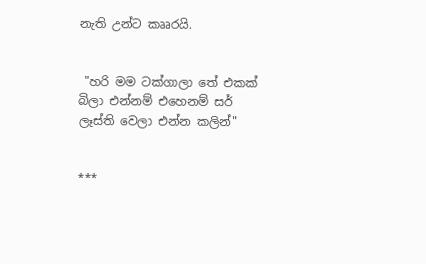නැති උන්ට කෲරයි.


 "හරි මම ටක්ගාලා තේ එකක් බිලා එන්නම් එහෙනම් සර් ලෑස්ති වෙලා එන්න කලින්"


***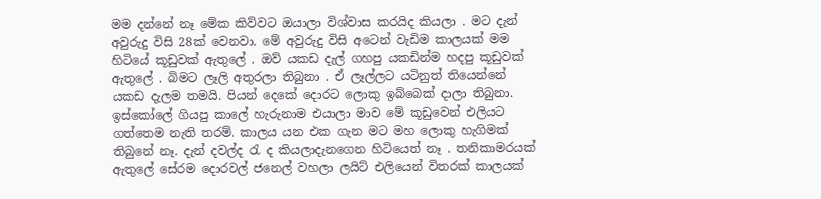මම දන්නේ නෑ මේක කිව්වට ඔයාලා විශ්වාස කරයිද කියලා . මට දැන් අවුරුදු විසි 28ක් වෙනවා. මේ අවුරුදු විසි අටෙන් වැඩිම කාලයක් මම හිටියේ කූ‍ඩුවක් ඇතුලේ . ඔව් යකඩ දැල් ගහපු යකඩින්ම හදපු කූඩුවක් ඇතුලේ . බිමට ලෑලි අතුරලා තිබුනා . ඒ ලෑල්ලට යටිනුත් ති‍යෙන්නේ යකඩ දැලම තමයි. පියන් දෙකේ දොරට ‍ලොකු ඉබ්බෙක් දාලා තිබුනා. ඉස්කෝලේ ගියපු කාලේ හැරුනාම එයාලා මාව මේ කූඩුවෙන් එලියට ගත්තෙම නැති තරම්. කාලය යන එක ගැන මට මහ ලොකු හැගිමක් තිබුනේ නෑ. දැන් දවල්ද රැ ද කියලාදැනගෙන හිටියෙත් නෑ . තනිකාමරයක් ඇතුලේ සේරම දොරවල් ජනෙල් වහලා ලයිට් එලියෙන් විතරක් කාලයක්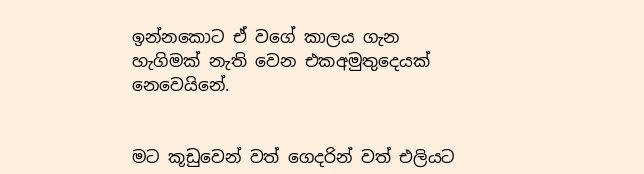ඉන්නකොට ඒ වගේ කාලය ගැන හැගිමක් නැති වෙන එකඅමුතුදෙයක්‍ නෙවෙයි‍නේ.


මට කූඩුවෙන් වත් ගෙදරින් වත් එලියට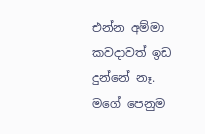එන්න අම්මා කවදාවත් ඉඩ දුන්නේ නෑ. මගේ පෙනුම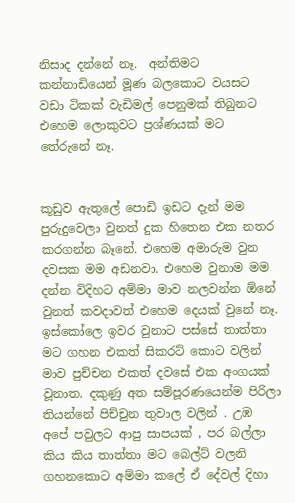නිසාද දන්නේ නෑ.  අන්තිමට කන්නාඩියෙන් මූණ බලකොට වයසට වඩා ටිකක් වැඩිමල් පෙනුමක් තිබුනට එහෙම ලොකුවට ප්‍රශ්ණයක් මට තේරුනේ නෑ.


කූඩුව ඇතුලේ පොඩි ඉඩට දැන් මම පුරුදුවෙලා වුනත් දුක හිතෙන එක නතර කරගන්න බෑනේ. එහෙම අමාරුම වුන දවසක මම අඩනවා. එහෙම වුනාම මම දන්න විදිහට අම්මා මාව නලවන්න ඕනේ වුනත් කවදාවත් එහෙම දෙයක් වුනේ නෑ. ඉස්කෝලෙ ඉවර වුනාට පස්සේ තාත්තා මට ගහන එකත් සික‍රට් කොට වලින් මාව පුච්චන එකත් දවසේ එක අංගයක් වූනාත. දකුණු අත සම්පූරණයෙන්ම පිරිලා තියන්නේ පිච්චුන තුවාල වලින් . උඹ අපේ පවුලට ආපු සාපයක් , පර බල්ලා කිය කිය තාත්තා මට බෙල්ට් වලනි ගහනකොට අම්මා කලේ ඒ දේවල් දිහා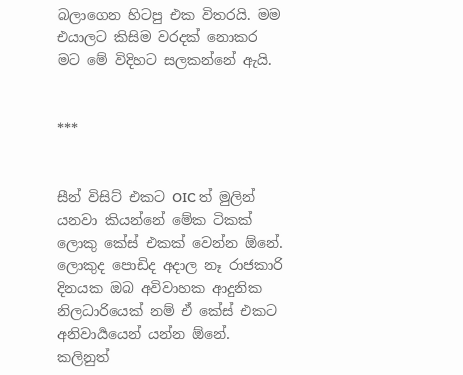බලාගෙන හිටපු එක විතරයි. මම එයාලට කිසිම වරදක් නොකර මට මේ විදිහට සලකන්නේ ඇයි.


***


සීන් විසිට් එකට OIC ත් මුලින් යනවා කියන්නේ මේක ටිකක් ලොකු කේස් එකක් වෙන්න ඕනේ. ලොකුද පොඩිද අදාල නෑ රාජකාරි දිනයක ඔබ අවිවාහක ආදුනික නිලධාරියෙක් නම් ඒ කේස් එකට අනිවාර්‍යයෙන් යන්න ඕනේ. කලිනුත්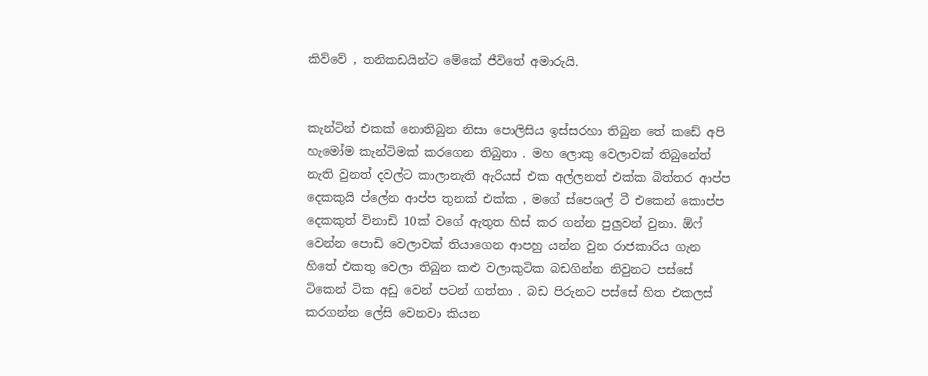කිව්වේ , තනිකඩයින්ට මේකේ ජීවිතේ අමාරුයි.


කැන්ටින් එකක් නොතිබුන නිසා පොලිසිය ඉස්සරහා තිබුන තේ කඩේ අපි හැමෝම කැන්ටිමක් කරගෙන තිබුනා . මහ ලොකු වෙලාවක් තිබුනේත් නැති වුනත් දවල්ට කාලානැති ඇරියස් එක අල්ලනත් එක්ක බිත්තර ආප්ප දෙකකුයි ප්ලේන ආප්ප ‍තුනක් එක්ක , මගේ ස්පෙශල් ටී එකෙන් කොප්ප‍ දෙකකුත් විනාඩි 10ක් වගේ ඇතුත හිස් කර ගන්න පුලුවන් වුනා. ඕෆ් වෙන්න පොඩි වෙලාවක් තියාගෙන ආපහු යන්න වුන රාජකාරිය ගැන හිතේ එකතු වෙලා තිබුන කළු වලාකුටික බඩගින්න නිවුනට පස්සේ ටිකෙන් ටික අඩු වෙන් පටන් ගත්තා . බඩ පිරුනට පස්සේ හිත එකලස් කරගන්න ලේසි වෙනවා කියන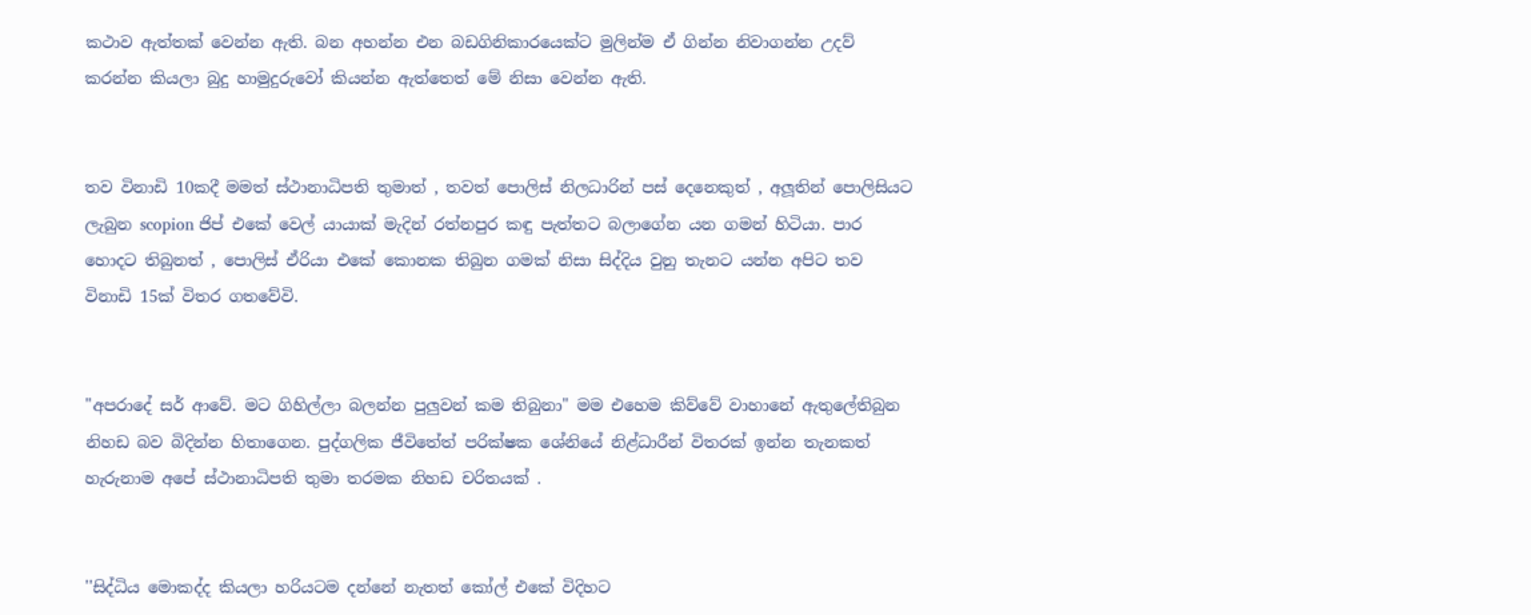කථාව ඇත්තක් වෙන්න ඇති. බන අහන්න එන බඩගිනිකාරයෙක්ට මුලින්ම ඒ ගින්න නිවාගන්න උදව් කරන්න කියලා බුදු හාමුදුරුවෝ කියන්න ඇත්තෙත් මේ නිසා වෙන්න ඇති.


තව විනාඩි 10කදී මමත් ස්ථානාධිපති තුමාත් , තවත් පොලිස් නිලධාරින් පස් දෙනෙකුත් , අලූතින් පොලිසියට ලැබුන scopion ජිප් එකේ වෙල් යායාක් මැදින් රත්නපුර කඳු පැත්තට බලාගේන යන ගමන් හිටියා. පාර හොදට තිබුනත් , පොලිස් ඒරියා එකේ කොනක තිබුන ගමක් නිසා සිද්දිය වුනු තැනට යන්න අපිට තව විනාඩි 15ක් විතර ගතවේවි.


"අපරාදේ‍ සර් ආවේ. මට ගිහිල්ලා බලන්න පුලුවන් කම තිබුනා" මම එහෙම කිව්වේ වාහානේ ඇතුලේතිබුන නිහඩ බව බිදින්න හිතාගෙන. පුද්ගලික ජීවිතේත් පරික්ෂක ශේනියේ නිළ්‍ධාරීන් විතරක් ඉන්න තැනකත් හැරුනාම අපේ ස්ථානාධිපති තුමා තරමක නිහඩ චරිතයක් .


''සිද්ධිය මොකද්ද කියලා හරියටම දන්නේ නැතත් කෝල් එකේ විදිහට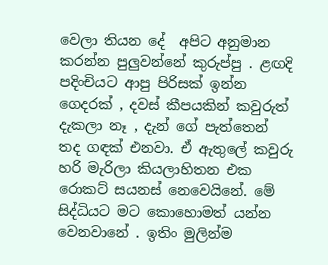වෙලා තියන දේ  අපිට අනුමාන කරන්න පුලුවන්නේ කුරුප්පු . ළඟදි පදිංචියට ආපු පිරිසක් ඉන්න ගෙදරක් , දවස් කීපයකින් කවුරුත් දැකලා නෑ , දැන් ගේ පැත්තෙන් තද ගඳක් එනවා. ඒ ඇතුලේ කවුරු හරි මැරිලා කියලාහිතන එක රොකට් සයනස් නෙවෙයිනේ. මේ සිද්ධියට මට කොහොමත් යන්න වෙනවානේ . ඉතිං මුලින්ම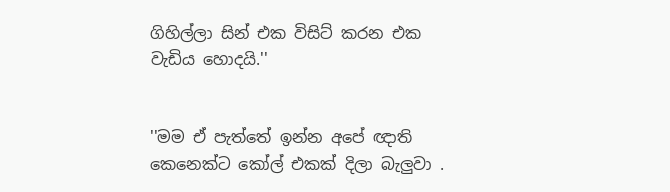ගිහිල්ලා සින් එක විසිට් කරන එක වැඩිය හොදයි.''


''මම ඒ පැත්තේ ඉන්න අපේ ඥාති කෙනෙක්ට කෝල් එකක් දිලා බැලුවා .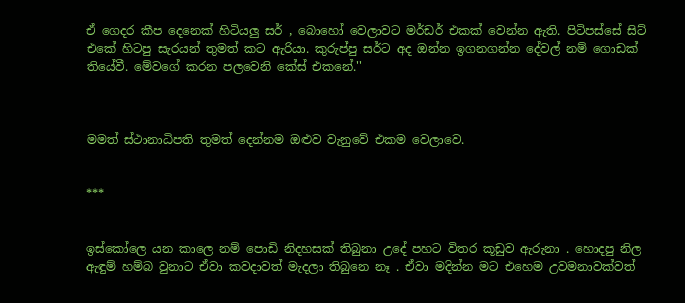ඒ ගෙදර කීප දෙනෙක් හිටියලු සර් , බොහෝ වෙලාවට මර්ඩර් එකක් වෙන්න ඇති. පිටිපස්සේ සිට් එකේ හිටපු සැරයන් තුමත් කට ඇරියා. කුරුප්පු සර්ට අද ඔන්න ඉගනගන්න දේවල් නම් ගොඩක් තියේවී. මේවගේ කරන පලවෙනි කේස් එකනේ.''



මමත් ස්ථානාධිපති තුමත් දෙන්නම ඔළුව වැනුවේ එකම වෙලාවෙ.


***


ඉස්කෝලෙ යන කාලෙ නම් පොඩි නිදහසක් තිබුනා උදේ පහට විතර කූඩුව ඇරුනා . හොදපු නිල ඇඳුම් හම්බ වුනාට ඒවා කවදාවත් මැදලා තිබුනෙ නෑ . ඒවා මදින්න මට එහෙම උවමනාවක්වත්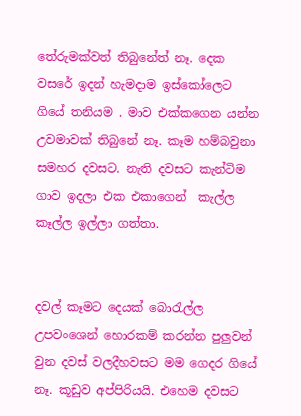තේරුමක්වත් තිබුනේත් නෑ. දෙක වසරේ ඉදන් හැමදාම ඉස්කෝලෙට ගියේ තනියම . මාව එක්කගෙන යන්න උවමාවක් තිබුනේ නෑ. කෑම හම්බවුනා සමහර දවසට. නැති දවසට කැන්ටිම ගාව ඉදලා එක එකාගෙන්  කැල්ල කෑල්ල ඉල්ලා ගත්තා.


දවල් කෑමට දෙයක් බොරැල්ල උපවංශෙන් හොරකම් කරන්න පුලුවන් වුන දවස් වලදීහවසට මම ගෙදර ගියේ නෑ. කූඩුව අප්පිරියයි. එහෙම දවසට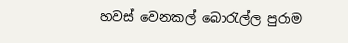හවස් වෙනකල් බොරැල්ල පුරාම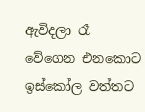ඇවිදලා රෑ වේගෙන එනකොට ඉස්කෝල වත්තට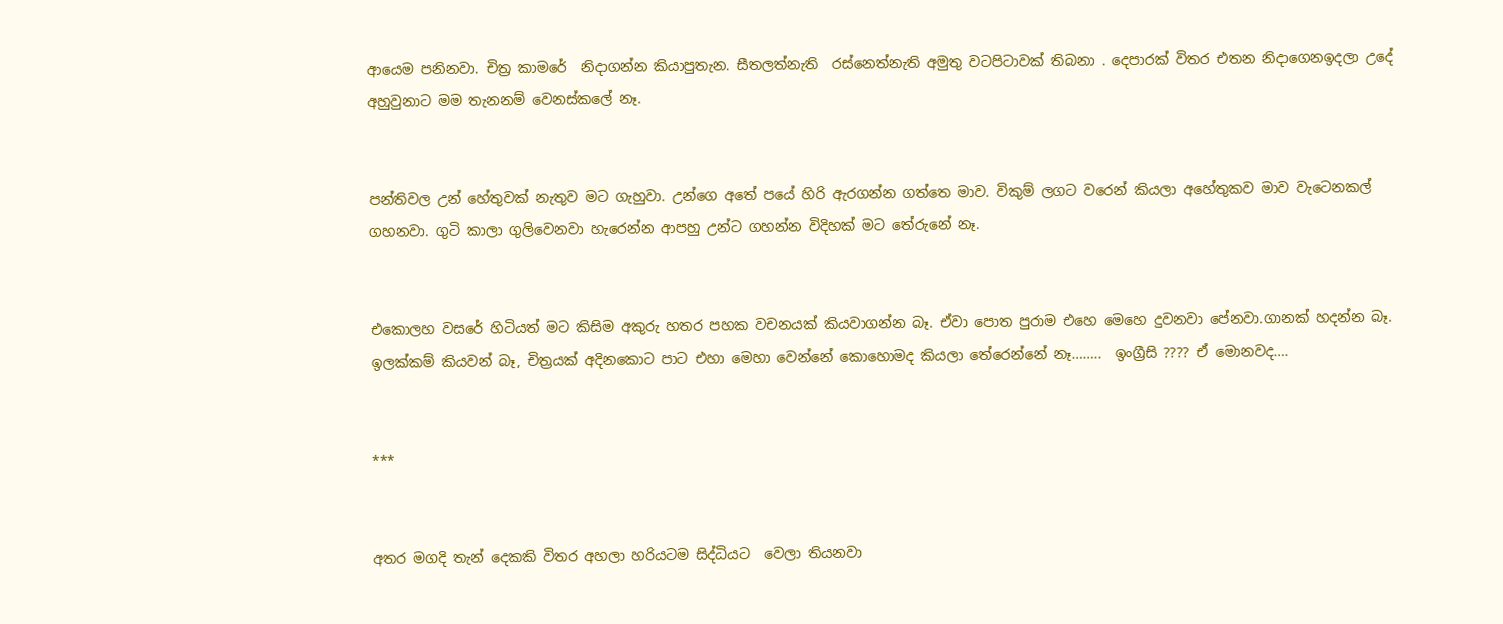ආයෙම පනිනවා. චිත්‍ර කාමරේ  නිදාගන්න කියාපුතැන. සීතලත්නැති  රස්නෙත්නැති අමුතු වටපිටාවක් තිබනා . දෙපාරක් විතර එතන නිදාගෙනඉදලා උදේ අහුවුනාට මම තැනනම් වෙනස්කලේ නෑ.


පන්තිවල උන් හේතුවක් නැතුව මට ගැහුවා. උන්ගෙ අතේ පයේ හිරි ඇරගන්න ගත්ත‍ෙ මාව. විකුම් ලගට වරෙන් කියලා අහේතුකව මාව වැටෙනකල් ගහනවා. ගුටි කාලා ගුලිවෙනවා හැරෙන්න ආපහු උන්ට ගහන්න විදිහක් මට තේරුනේ නෑ.


එකොලහ වසරේ හිටියත් මට කිසිම අකුරු හතර පහක වචනයක් කියවාගන්න බෑ. ඒවා‍ පොත පුරාම එහෙ මෙහෙ දුවනවා පේනවා.ගානක් හදන්න බෑ. ඉලක්කම් කියවන් බෑ, චිත්‍රයක් අදිනකොට පාට එහා මෙහා වෙන්නේ කොහොමද කියලා තේරෙන්නේ නෑ……..  ඉංග්‍රීසි ???? ඒ මොනවද….


***


අතර මගදි තැන් දෙකකි විතර අහලා හරියටම සිද්ධියට  වෙලා තියනවා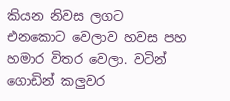කියන නිවස ලගට එනකොට වෙලාව හවස පහ හමාර විතර වෙලා. වටින් ගොඩින් කලුවර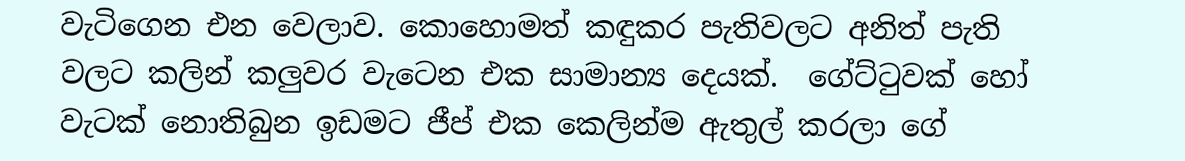වැටිගෙන එන වෙලාව. කොහොමත් කඳුකර පැතිවලට අනිත් පැති වලට කලින් කලුවර වැටෙන එක සාමාන්‍ය දෙයක්.  ගේ‍ට්ටුවක් හෝ වැටක් නොතිබුන ඉඩමට ජීප් එක කෙලින්ම ඇතුල් කරලා ගේ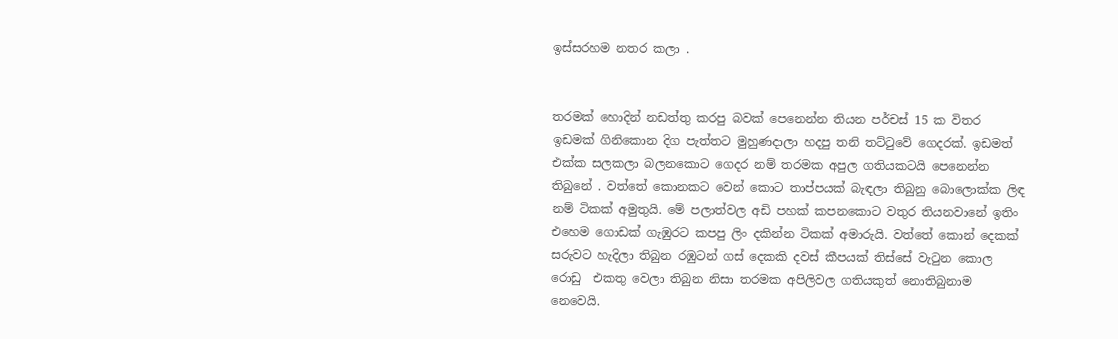ඉස්සරහම නතර කලා .


තරමක් හොදින් නඩත්තු කරපු බවක් පෙනෙන්න තියන පර්චස් 15 ක විතර ඉඩමක් ගිනිකොන දිග පැත්තට මුහුණදාලා හදපු තනි තට්ටුවේ ගෙදරක්. ඉඩමත් එක්ක සලකලා බලනකොට ගෙදර නම් තරමක අපුල ගතියකටයි පෙනෙන්න තිබුනේ . වත්තේ කොනකට වෙන් කොට තාප්පයක් බැඳලා තිබුනු බොලොක්ක ලිඳ නම් ටිකක් අමුතුයි. මේ පලාත්වල අඩි පහක් කපනකොට වතුර තියනවානේ ඉතිං එහෙම ගොඩක් ගැඹුරට කපපු ලිං දකින්න ටිකක් අමාරුයි. වත්තේ කොන් දෙකක් සරුවට හැදිලා තිබුන‍ රඹුටන් ගස් දෙකකි දවස් කීපයක් තිස්සේ වැටුන කොල රොඩු  එකතු වෙලා තිබුන නිසා තරමක අපිලිවල ගතියකුත් නොතිබුනාම නෙවෙයි.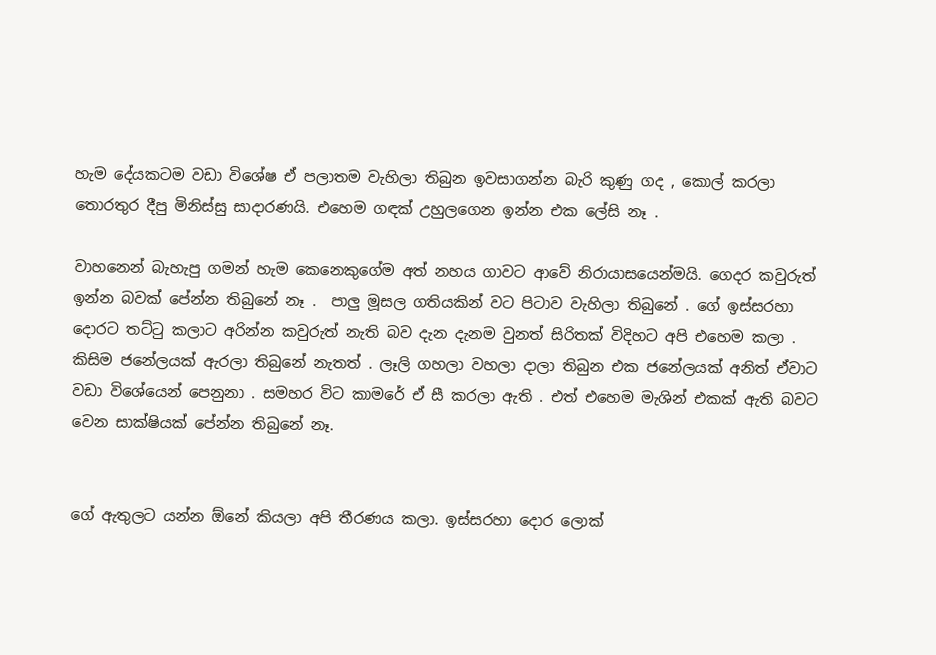හැම දේයකටම වඩා විශේෂ ඒ පලාතම වැහිලා තිබුන ඉවසාගන්න බැරි කුණු ගද , කොල් කරලා තොරතුර දීපු මිනිස්සු සාදාරණයි. එහෙම ගඳක් උ‍හුලගෙන ඉන්න එක ලේසි නෑ .

වාහනෙන් බැහැපු ගමන් හැම කෙනෙකුගේම අත් නහය ගාවට ආවේ නිරායාසයෙන්මයි. ගෙදර කවුරුත් ඉන්න බවක් පේන්න තිබුනේ නෑ .  පාලු මූසල ගතියකින් වට පිටාව වැහිලා තිබුනේ . ගේ ඉස්සරහා දොරට තට්ටු කලාට අරින්න කවුරුත් නැති බව දැන දැනම වුනත් සිරිතක් විදිහට අපි එහෙම කලා . කිසිම ජනේලයක් ඇරලා තිබුනේ නැතත් . ලෑලි ගහලා වහලා දාලා තිබුන එක ජනේලයක් අනිත් ඒවාට වඩා විශේයෙන් පෙනුනා . සමහර විට කාමරේ ඒ සී කරලා ඇති . එත් එහෙම මැශින් එකක් ඇති බවට වෙන සාක්ෂියක් පේන්න තිබුනේ නෑ.


ගේ ඇතුලට යන්න ඕනේ කියලා අපි තීරණය කලා. ඉස්සරහා දොර ලොක්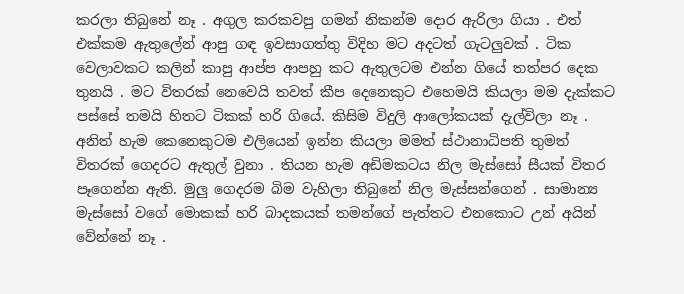කරලා තිබුනේ නෑ . අගුල කරකවපු ගමන් නිකන්ම දොර ඇරිලා ගියා . එත් එක්කම ඇතුලේන් ආපු ගඳ ඉවසාගත්තු විදිහ මට අදටත් ගැටලුවක් . ටික වෙලාවකට කලින් කාපු ආප්ප ආපහු කට ඇතුලටම එන්න ගියේ තත්පර දෙක තුනයි . මට විතරක් නෙවෙයි තවත් කීප දෙනෙකුට එහෙමයි කියලා මම දැක්කට පස්සේ තමයි හිතට ටිකක් හරි ගියේ. කිසිම විදුලි ආලෝකයක් දැල්විලා නෑ . අනිත් හැම ‍කෙනෙකුටම එලියෙන් ඉන්න කියලා මමත් ස්ථානාධිපති තුමත් විතරක් ගෙදරට ඇතුල් වුනා . තියන හැම අඩිමකටය නිල මැස්සෝ සීයක් විතර පෑගෙන්න ඇති. මුලු ගෙදරම බිම වැහිලා තිබුනේ නිල මැස්සන්ගෙන් . සාමාන්‍ය මැස්සෝ වගේ මොකක් හරි බාදකයක් තමන්ගේ පැත්තට එනකොට උන් අයින් වේන්නේ නෑ .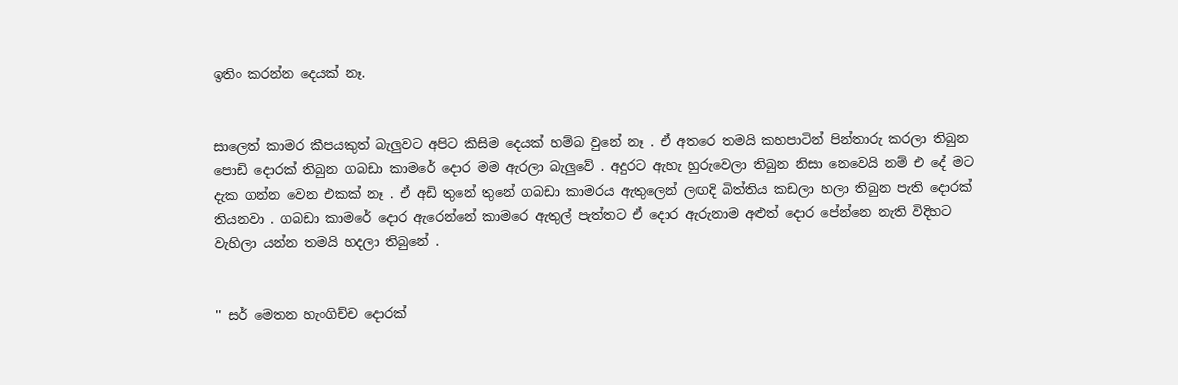ඉතිං කරන්න දෙයක් නෑ.


සාලෙත් කාමර කීපයකුත් බැලුවට අපිට කිසිම දෙයක් හම්බ වුනේ නෑ . ඒ අතරෙ තමයි කහපාටින් පින්තාරු කරලා තිබුන පොඩි දොරක් තිබුන ගබඩා කාමරේ දොර මම ඇරලා බැලුවේ . අදුරට ඇහැ හුරුවෙලා තිබුන නිසා නෙවෙයි නම් ‍එ දේ මට දැක ගන්න වෙන එකක් නෑ . ඒ අඩි තුනේ තුනේ ගබඩා කාමරය ඇතුලෙන් ලඟදි බිත්තිය කඩලා හලා තිබුන පැති දොරක් තියනවා . ගබඩා කාමරේ දොර ඇරෙන්නේ කාමරෙ ඇතුල් පැත්තට ඒ දොර ඇරුනාම අළුත් දොර පේන්න‍ෙ නැති විදිහට වැහිලා යන්න තමයි හදලා තිබුනේ .


'' සර් මෙතන හැංගිච්ච දොරක්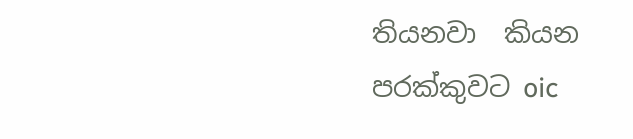තියනවා  කියන පරක්කුවට oic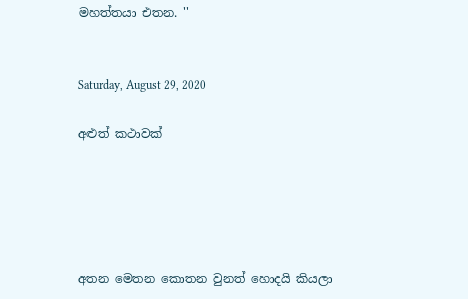මහත්තයා එතන. ''


Saturday, August 29, 2020

අළුත් කථාවක්





අතන මෙතන කොතන වුනත් හොදයි කියලා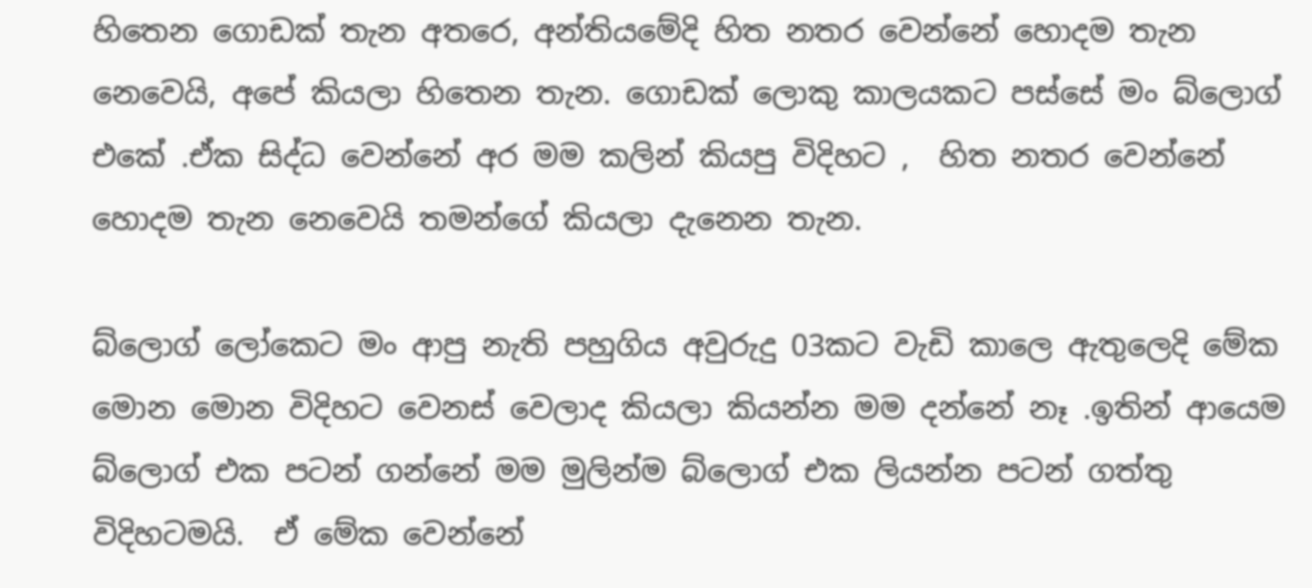හිතෙන ගොඩක් තැන අතරෙ, අන්තියමේදි හිත නතර වෙන්නේ හොදම තැන නෙවෙයි, අපේ කියලා හිතෙන තැන. ගොඩක් ලොකු කාලයකට පස්සේ මං බ්ලොග් එකේ .ඒක සිද්ධ වෙන්නේ අර මම කලින් කියපු විදිහට ,  හිත නතර වෙන්නේ හොදම තැන නෙවෙයි තමන්ගේ කියලා දැනෙන තැන.

බ්ලොග් ලෝකෙට මං ආපු නැති පහුගිය අවුරුදු 03කට වැඩි කාලෙ ඇතුලෙදි මේක මොන මොන විදිහට වෙනස් වෙලාද කියලා කියන්න මම දන්නේ නෑ .ඉතින් ආයෙම බ්ලොග් එක පටන් ගන්නේ මම මුලින්ම බ්ලොග් එක ලියන්න පටන් ගත්තු විදිහටමයි.  ඒ මේක වෙන්නේ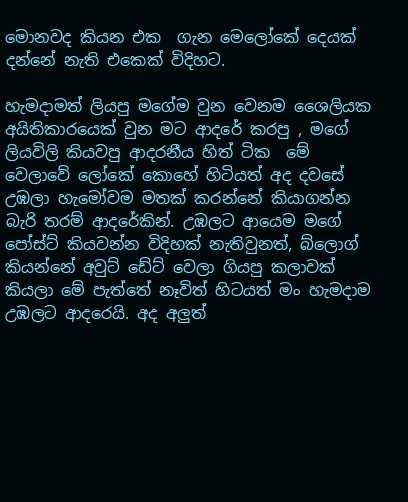මොනවද කියන එක  ගැන මෙලෝකේ දෙයක් දන්නේ නැති එකෙක් විදිහට.

හැමදාමත් ලියපු මගේම ‍‍වුන වෙනම ශෛලියක අයිතිකාරයෙක් වුන මට ආදරේ කරපු , මගේ ලියවිලි කියවපු ආදරනීය හිත් ටික  මේ වෙලාවේ ලෝකේ කොහේ හිටියත් අද දව‍සේ උඹලා හැමෝවම මතක් කර‍න්නේ කියාගන්න බැරි තරම් ආ‍දරේකින්. උඹලට ආයෙම මගේ පෝස්ට් කියවන්න විදිහක් නැතිවුනත්, බ්ලොග් කියන්නේ අවුට් ඩේට් වෙලා ගියපු කලාවක් කියලා මේ පැත්තේ නෑවිත් හිටයත් මං හැමදාම උඹලට ආදරෙයි. අද අලුත්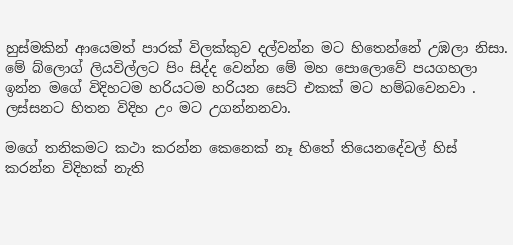හුස්මකින් ආයෙමත් පාරක් විලක්කුව දල්වන්න මට හිතෙන්නේ උඹලා නිසා. මේ බ්ලොග් ලියවිල්ලට පිං සිද්ද වෙන්න මේ මහ පොලොවේ පයගහලා ඉන්න මගේ විදිහටම හරියටම හරියන සෙට් එකක් මට හම්බවෙනවා . ලස්සනට හිතන විදිහ උං මට උගන්නනවා.

මගේ තනිකමට කථා කරන්න කෙනෙක් නෑ හිතේ තියෙනදේවල් හිස් කරන්න විදිහක් නැති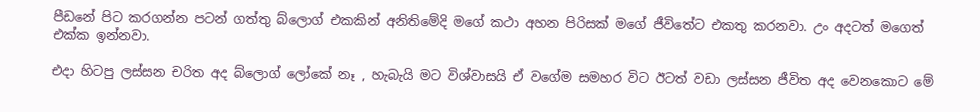පීඩනේ පිට කරගන්න පටන් ගත්තු බ්ලොග් එකකින් අනිතිමේදි මගේ කථා අහන පිරිසක් මගේ ජීවිතේට එකතු කරනවා. උං අදටත් මගෙත් එක්ක ඉන්නවා.

එදා හිටපු ලස්සන චරිත අද බ්ලොග් ලෝකේ නෑ , හැබැයි මට විශ්වාසයි ඒ වගේම සමහර විට ඊටත් වඩා ලස්සන ජීවිත අද වෙනකොට මේ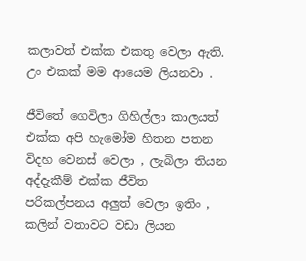කලාවත් එක්ක එකතු වෙලා ඇති. උං එකක් මම ආයෙම ලියනවා .

ජීවිතේ ගෙවිලා ගිහිල්ලා කාලයත් එක්ක අපි හැමෝම හිතන පතන විදහ වෙනස් වෙලා , ලැබිලා තියන අද්දැකීම් එක්ක ජීවිත පරිකල්පනය ‍අලුත් වෙලා ඉතිං , කලින් වතාවට වඩා ලියන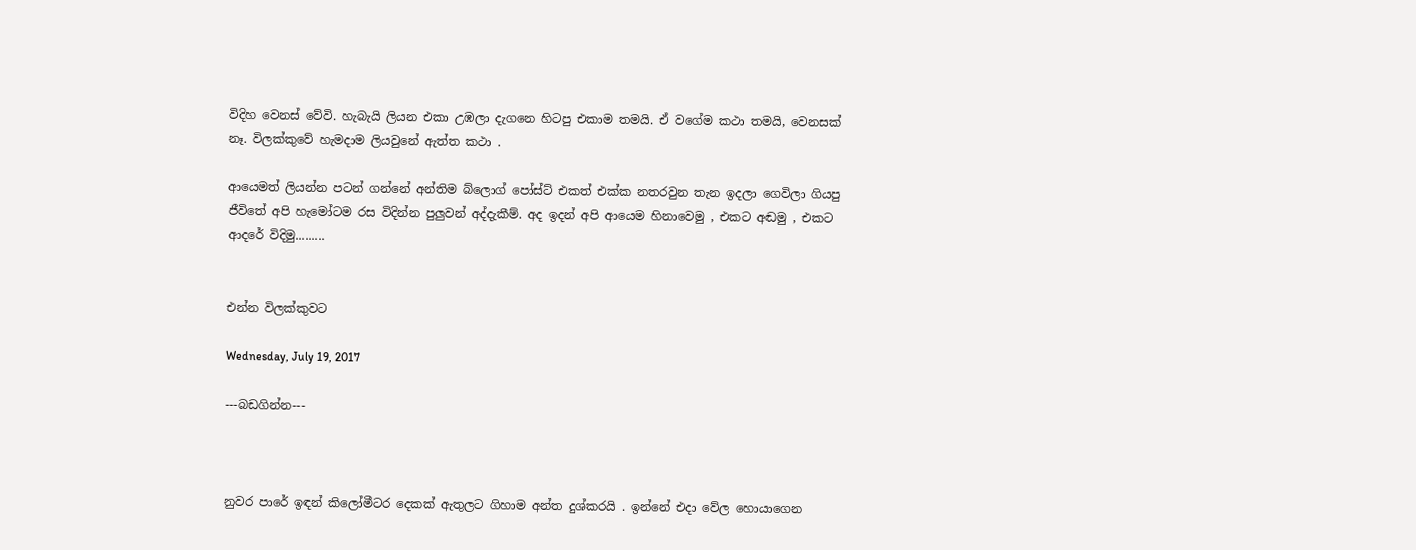විදිහ වෙනස් වේවි. හැබැයි ලියන එකා උඹලා දැගනෙ හිටපු එකාම තමයි. ඒ වගේම කථා තමයි, වෙනසක් නෑ. විලක්කුවේ හැමදාම ලියවුනේ ඇත්ත කථා .

ආයෙමත් ලිය‍න්න පටන් ගන්නේ අන්තිම බ්ලොග් පෝස්ට් එකත් එක්ක නතරවුන තැන ඉදලා ගෙවිලා ගියපු ජීවිතේ අපි හැමෝටම රස විදින්න පුලුවන් අද්දැකීම්. අද ඉදන් අපි ආයෙම හිනාවෙමු , එකට අඬමු , එකට ආදරේ විදිමු.........


එන්න විලක්කුවට

Wednesday, July 19, 2017

---බඩගින්න---



නුවර පාරේ ඉඳන් කිලෝමීටර දෙකක් ඇතුලට ගිහාම අන්ත දුශ්කරයි . ඉන්නේ එදා වේල හොයාගෙන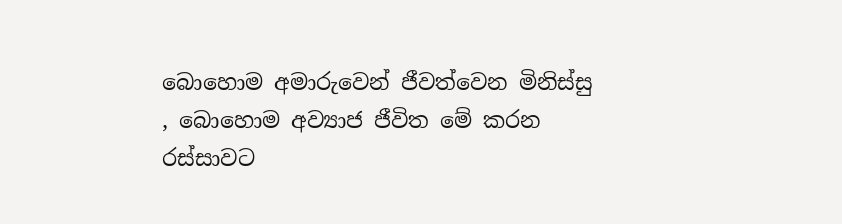බොහොම අමාරුවෙන් ජීවත්වෙන මිනිස්සු , බොහොම අව්‍යාජ ජීවිත මේ කරන රස්සාවට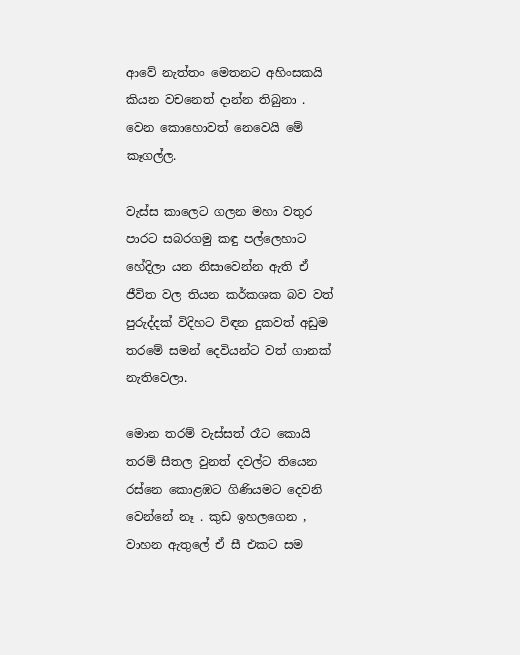ආවේ නැත්තං මෙතනට අහිංසකයි කියන වචනෙත් දාන්න තිබුනා .
වෙන කොහොවත් නෙවෙයි මේ කෑගල්ල.

වැස්ස කාලෙට ගලන මහා වතුර පාරට සබරගමු කඳු පල්ලෙහාට හේදිලා යන නිසාවෙන්න ඇති ඒ ජීවිත වල තියන කර්කශක බව වත් පුරුද්දක් විදිහට විඳන දුකවත් අඩුම තරමේ සමන් දෙවියන්ට වත් ගානක් නැතිවෙලා.

මොන තරම් වැස්සත් රෑට කොයි තරම් සීතල වුනත් දවල්ට තියෙන රස්නෙ කොළඹට ගිණියමට දෙවනි වෙන්නේ නෑ . කුඩ ඉහලගෙන , වාහන ඇතුලේ ඒ සී එකට සම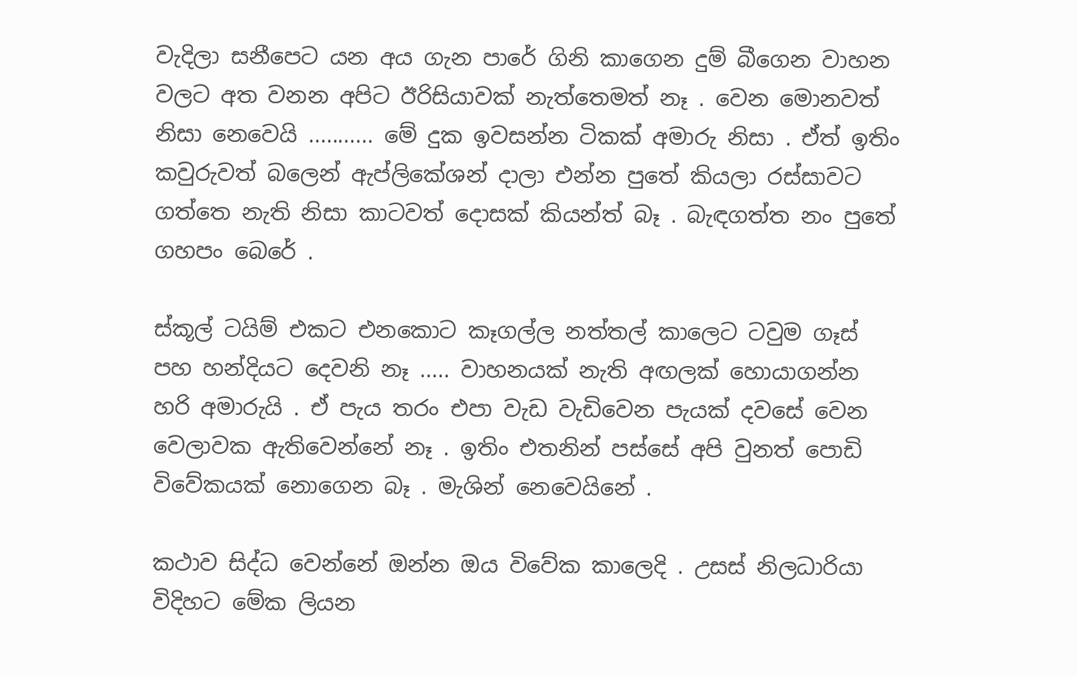වැදිලා සනීපෙට යන අය ගැන පාරේ ගිනි කාගෙන දුම් බීගෙන වාහන වලට අත වනන අපිට ඊරිසියාවක් නැත්තෙමත් නෑ . වෙන මොනවත් නිසා නෙවෙයි ........... මේ දුක ඉවසන්න ටිකක් අමාරු නිසා . ඒත් ඉතිං කවුරුවත් බලෙන් ඇප්ලිකේශන් දාලා එන්න පුතේ කියලා රස්සාවට ගත්තෙ නැති නිසා කාටවත් දොසක් කියන්ත් බෑ . බැඳගත්ත නං පුතේ ගහපං බෙරේ .

ස්කූල් ටයිම් එකට එනකොට කෑගල්ල නත්තල් කාලෙට ටවුම ගෑස් පහ හන්දියට දෙවනි නෑ ..... වාහනයක් නැති අඟලක් හොයාගන්න හරි අමාරුයි . ඒ පැය තරං එපා වැඩ වැඩිවෙන පැයක් දවසේ වෙන වෙලාවක ඇතිවෙන්නේ නෑ . ඉතිං එතනින් පස්සේ අපි වුනත් පොඩි විවේකයක් නොගෙන බෑ . මැශින් නෙවෙයිනේ .

කථාව සිද්ධ වෙන්නේ ඔන්න ඔය විවේක කාලෙදි . උසස් නිලධාරියා විදිහට මේක ලියන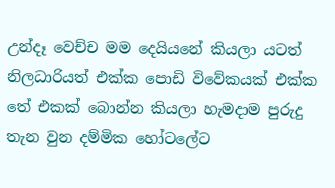උන්දෑ වෙච්ච මම දෙයියනේ කියලා යටත් නිලධාරියත් එක්ක පොඩි විවේකයක් එක්ක තේ එකක් බොන්න කියලා හැමදාම පුරුදු තැන වුන දම්මික හෝටලේට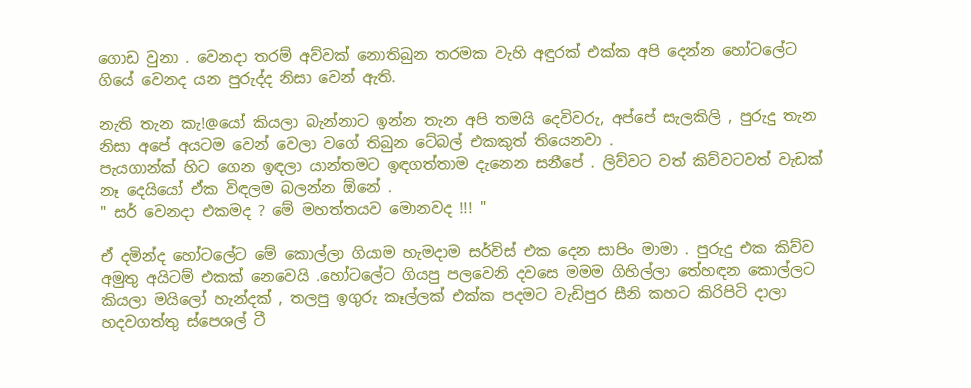ගොඩ වුනා . වෙනදා තරම් අව්වක් නොතිබුන තරමක වැහි අඳුරක් එක්ක අපි දෙන්න හෝටලේට ගියේ වෙනද යන පුරුද්ද නිසා වෙන් ඇති.

නැති තැන කැ!@යෝ කියලා බැන්නාට ඉන්න තැන අපි තමයි දෙවිවරු, අප්පේ සැලකිලි , පුරුදු තැන නිසා අපේ අයටම වෙන් වෙලා වගේ තිබුන ටේබල් එකකුත් තියෙනවා .
පැයගාන්ක් හිට ගෙන ඉඳලා යාන්තමට ඉඳගත්තාම දැනෙන සනීපේ . ලිව්වට වත් කිව්වටවත් වැඩක් නෑ දෙයියෝ ඒක විඳලම බලන්න ඕනේ .
" සර් වෙනදා එකමද ? මේ මහත්තයව මොනවද !!! "

ඒ දමින්ද හෝටලේට මේ කොල්ලා ගියාම හැමදාම සර්විස් එක දෙන සාපිං මාමා . පුරුදු එක කිව්ව අමුතු අයිටම් එකක් නෙවෙයි .හෝටලේට ගියපු පලවෙනි දවසෙ මමම ගිහිල්ලා තේහඳන කොල්ලට කියලා මයිලෝ හැන්දක් , තලපු ඉගුරු කෑල්ලක් එක්ක පදමට වැඩිපුර සීනි කහට කිරිපිටි දාලා හදවගත්තු ස්පෙශල් ටී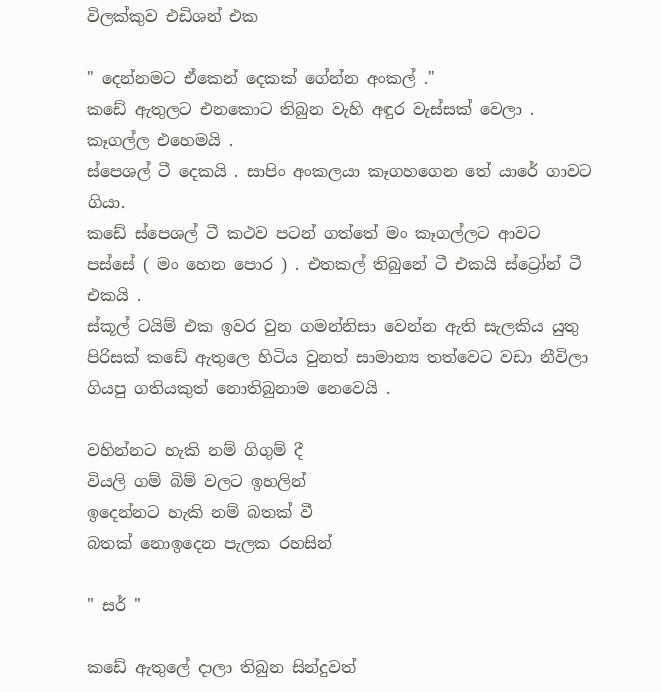විලක්කුව එඩිශන් එක

" දෙන්නමට ඒකෙන් දෙකක් ගේන්න අංකල් ."
කඩේ ඇතුලට එනකොට තිබුන වැහි අඳුර වැස්සක් වෙලා . කෑගල්ල එහෙමයි .
ස්පෙශල් ටී දෙකයි . සාපිං අංකලයා කෑගහගෙන තේ යාරේ ගාවට ගියා.
කඩේ ස්පෙශල් ටී කථව පටන් ගත්තේ මං කෑගල්ලට ආවට පස්සේ ( මං හෙන පොර ) . එතකල් තිබුනේ ටී එකයි ස්ට්‍රෝන් ටී එකයි .
ස්කූල් ටයිම් එක ඉවර වුන ගමන්නිසා වෙන්න ඇති සැලකිය යුතු පිරිසක් කඩේ ඇතුලෙ හිටිය වුනත් සාමාන්‍ය තත්වෙට වඩා නීවිලා ගියපු ගතියකුත් නොතිබුනාම නෙවෙයි .

වහින්නට හැකි නම් ගිගුම් දී
වියලි ගම් බිම් වලට ඉහලින්
ඉදෙන්නට හැකි නම් බතක් වී
බතක් නොඉදෙන පැලක රහසින්

" සර් "

කඩේ ඇතුලේ දාලා තිබුන සින්දුවත්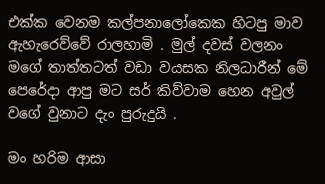එක්ක වෙනම කල්පනාලෝකෙක හිටපු මාව ඇහැරෙව්වේ රාලහාමි . මුල් දවස් වලනං මගේ තාත්තටත් වඩා වයසක නිලධාරීන් මේ පෙරේදා ආපු මට සර් කිව්වාම හෙන අවුල් වගේ වුනාට දැං පුරුදුයි .

මං හරිම ආසා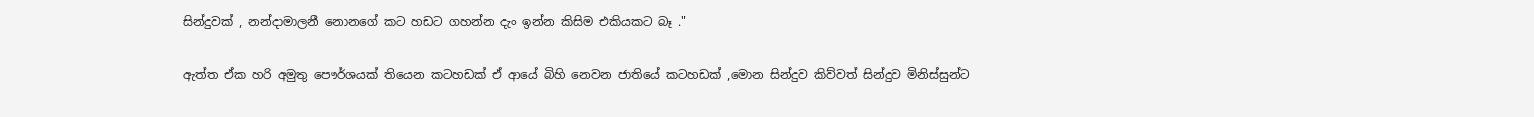සින්දුවක් , නන්දාමාලනී නොනගේ කට හඩට ගහන්න දැං ඉන්න කිසිම එකියකට බෑ ."

ඇත්ත ඒක හරි අමුතු පෞර්ශයක් තියෙන කටහඩක් ඒ ආයේ බිහි නෙවන ජාතියේ කටහඩක් ,මොන සින්දුව කිව්වත් සින්දුව මිනිස්සුන්ට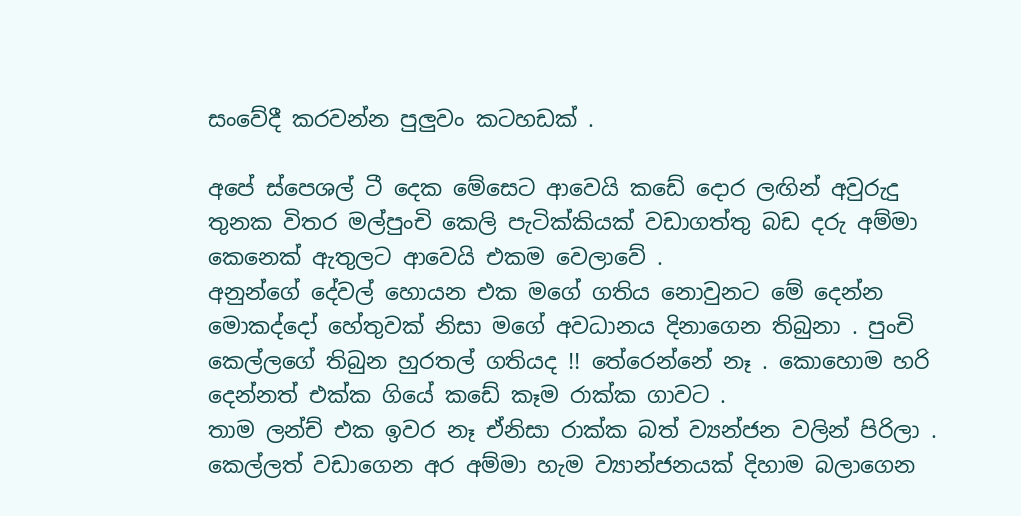සංවේදී කරවන්න පුලුවං කටහඩක් .

අපේ ස්පෙශල් ටී දෙක මේසෙට ආවෙයි කඩේ දොර ලඟින් අවුරුදු තුනක විතර මල්පුංචි කෙලි පැටික්කියක් වඩාගත්තු බඩ දරු අම්මා කෙනෙක් ඇතුලට ආවෙයි එකම වෙලාවේ .
අනුන්ගේ දේවල් හොයන එක මගේ ගතිය නොවුනට මේ දෙන්න මොකද්දෝ හේතුවක් නිසා මගේ අවධානය දිනාගෙන තිබුනා . පුංචි කෙල්ලගේ තිබුන හුරතල් ගතියද !! තේරෙන්නේ නෑ . කොහොම හරි දෙන්නත් එක්ක ගියේ කඩේ කෑම රාක්ක ගාවට .
තාම ලන්ච් එක ඉවර නෑ ඒනිසා රාක්ක බත් ව්‍යන්ජන වලින් පිරිලා . කෙල්ලත් වඩාගෙන අර අම්මා හැම ව්‍යාන්ජනයක් දිහාම බලාගෙන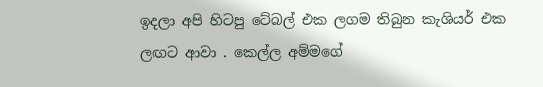ඉදලා අපි හිටපු ටේබල් එක ලගම තිබුන කැශියර් එක ලඟට ආවා . කෙල්ල අම්මගේ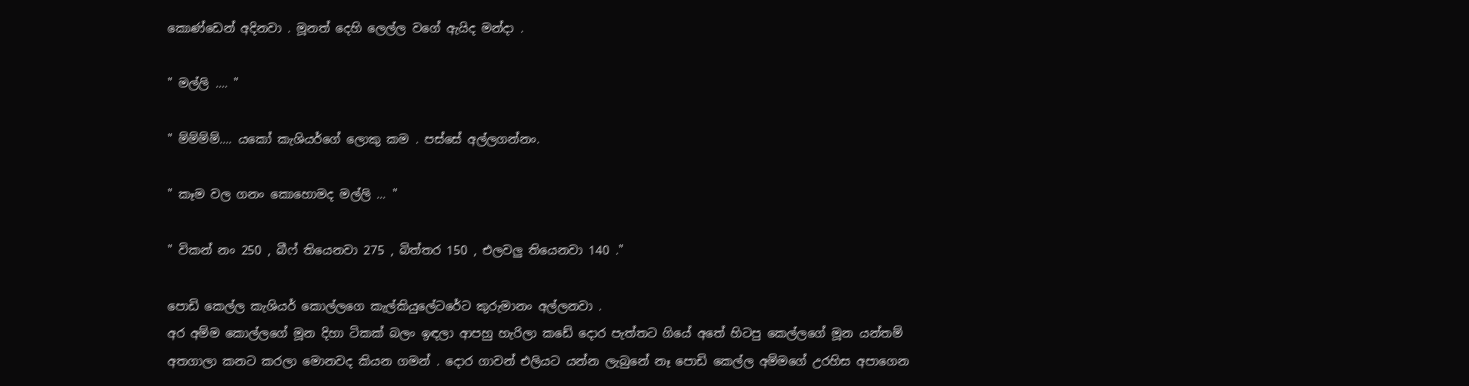කොණ්ඩෙන් අදිනවා . මූනත් දෙහි ලෙල්ල වගේ ඇයිද මන්දා .

" මල්ලි .... "

" ම්ම්ම්ම්.... යකෝ කැශියර්ගේ ලොකු කම . පස්සේ අල්ලගන්නං.

" කෑම වල ගනං කොහොමද මල්ලි ... "

" විකන් නං 250 , බීෆ් තියෙනවා 275 , බිත්තර 150 , එලවලු තියෙනවා 140 ."

පොඩි කෙල්ල කැශියර් කොල්ලගෙ කැල්කියුලේටරේට කුරුමානං අල්ලනවා .
අර අම්ම කොල්ලගේ මූන දිහා ටිකක් බලං ඉඳලා ආපහු හැරිලා කඩේ දොර පැත්තට ගියේ අතේ හිටපු කෙල්ලගේ මූන යන්තම් අතගාලා කනට කරලා මොනවද කියන ගමන් . දොර ගාවන් එලියට යන්න ලැබුනේ නෑ පොඩි කෙල්ල අම්මගේ උරහිස අපාගෙන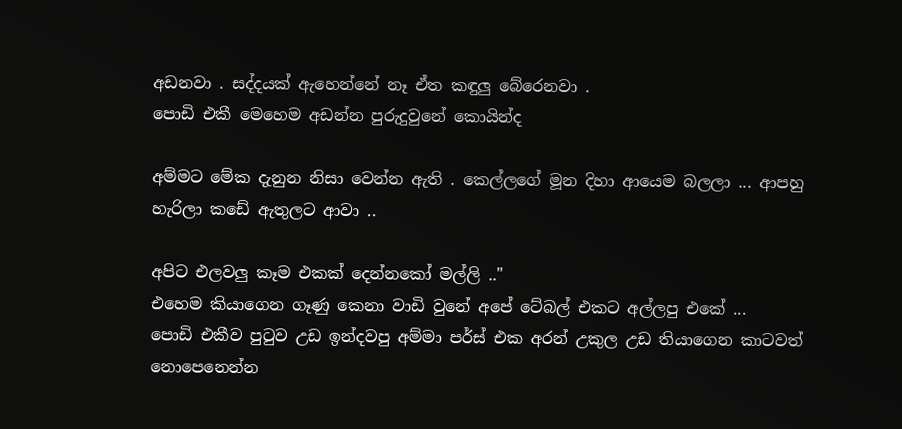අඩනවා . සද්දයක් ඇහෙන්නේ නෑ ඒත කඳුලු බේරෙනවා .
පොඩි එකී මෙහෙම අඩන්න පුරුදුවුනේ කොයින්ද

අම්මට මේක දැනුන නිසා වෙන්න ඇති . කෙල්ලගේ මූන දිහා ආයෙම බලලා ... ආපහු හැරිලා කඩේ ඇතුලට ආවා ..

අපිට එලවලු කෑම එකක් දෙන්නකෝ මල්ලි .."
එහෙම කියාගෙන ගෑණු කෙනා වාඩි වුනේ අපේ ටේබල් එකට අල්ලපු එකේ ...
පොඩි එකීව පුටුව උඩ ඉන්දවපු අම්මා පර්ස් එක අරන් උකුල උඩ තියාගෙන කාටවත් නොපෙනෙන්න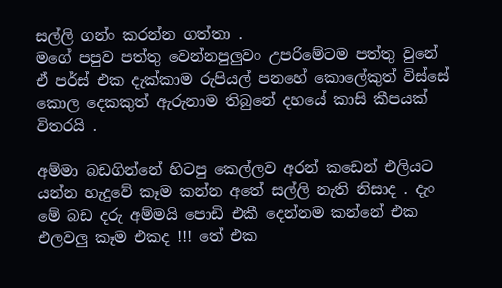සල්ලි ගන්ං කරන්න ගත්තා .
මගේ පපුව පත්තු වෙන්නපුලුවං උපරිමේටම පත්තු වුනේ ඒ පර්ස් එක දැක්කාම රුපියල් පනහේ කොලේකුත් විස්සේ කොල දෙකකුත් ඇරුනාම තිබුනේ දහයේ කාසි කීපයක් විතරයි .

අම්මා බඩගින්නේ හිටපු කෙල්ලව අරන් කඩෙන් එලියට යන්න හැදුවේ කෑම කන්න අතේ සල්ලි නැති නිසාද . දැං මේ බඩ දරු අම්මයි පොඩි එකී දෙන්නම කන්නේ එක එලවලු කෑම එකද !!! තේ එක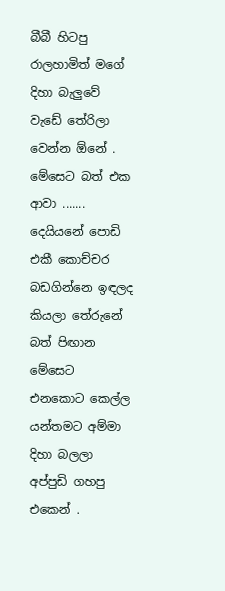බීබී හිටපු රාලහාමිත් මගේ දිහා බැලුවේ වැඩේ තේරිලා වෙන්න ඕනේ .
මේසෙට බත් එක ආවා ....... දෙයියනේ පොඩි එකී කොච්චර බඩගින්නෙ ඉඳලද කියලා තේරුනේ බත් පිඟාන මේසෙට එනකොට කෙල්ල යන්තමට අම්මා දිහා බලලා අප්පුඩි ගහපු එකෙන් .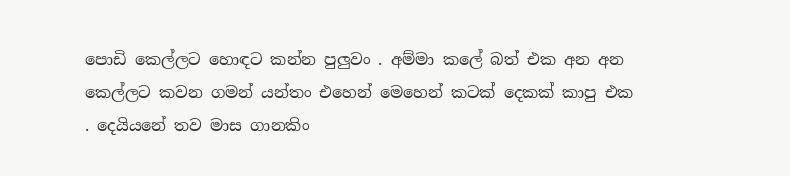පොඩි කෙල්ලට හොඳට කන්න පුලුවං . අම්මා කලේ බත් එක අන අන කෙල්ලට කවන ගමන් යන්තං එහෙන් මෙහෙන් කටක් දෙකක් කාපු එක . දෙයියනේ තව මාස ගානකිං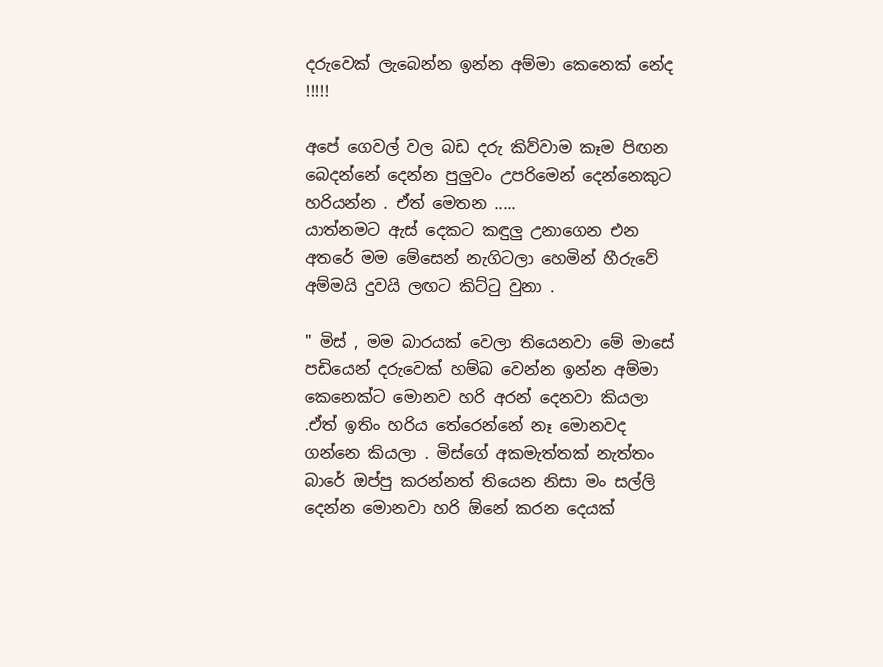දරුවෙක් ලැබෙන්න ඉන්න අම්මා කෙනෙක් නේද !!!!!

අපේ ගෙවල් වල බඩ දරු කිව්වාම කෑම පිඟන බෙදන්නේ දෙන්න පුලුවං උපරිමෙන් දෙන්නෙකුට හරියන්න . ඒත් මෙතන .....
යාත්නමට ඇස් දෙකට කඳුලු උනාගෙන එන අතරේ මම මේසෙන් නැගිටලා හෙමින් හීරුවේ අම්මයි දුවයි ලඟට කිට්ටු වුනා .

" මිස් , මම බාරයක් වෙලා තියෙනවා මේ මාසේ පඩියෙන් දරුවෙක් හම්බ වෙන්න ඉන්න අම්මා කෙනෙක්ට මොනව හරි අරන් දෙනවා කියලා .ඒත් ඉතිං හරිය තේරෙන්නේ නෑ මොනවද ගන්නෙ කියලා . මිස්ගේ අකමැත්තක් නැත්තං බාරේ ඔප්පු කරන්නත් තියෙන නිසා මං සල්ලි දෙන්න මොනවා හරි ඕනේ කරන දෙයක්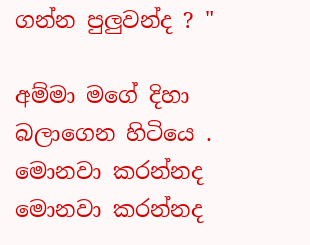ගන්න පුලුවන්ද ? "

අම්මා මගේ දිහා බලාගෙන හිටියෙ . මොනවා කරන්නද මොනවා කරන්නද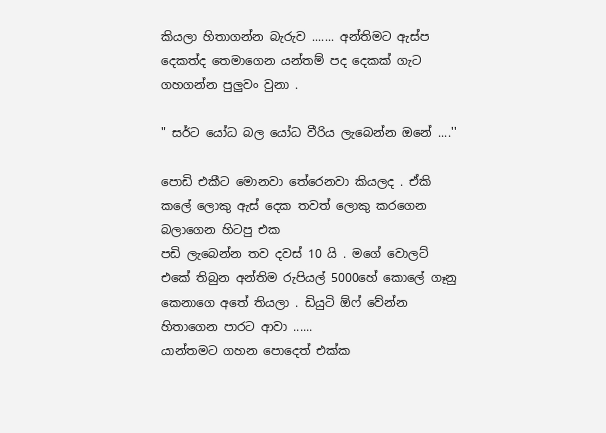කියලා හිතාගන්න බැරුව ....... අන්තිමට ඇස්ප දෙකත්ද තෙමාගෙන යන්තම් පද දෙකක් ගැට ගහගන්න පුලුවං වුනා .

" සර්ට යෝධ බල යෝධ වීරිය ලැබෙන්න ඔනේ ....''

පොඩි එකීට මොනවා තේරෙනවා කියලද . ඒකි කලේ ලොකු ඇස් දෙක තවත් ලොකු කරගෙන බලාගෙන හිටපු එක
පඩි ලැබෙන්න තව දවස් 10 යි . මගේ වොලට් එකේ තිබුන අන්තිම රුපියල් 5000හේ කොලේ ගෑනු කෙනාගෙ අතේ තියලා . ඩියුටි ඕෆ් වේන්න හිතාගෙන පාරට ආවා ......
යාන්තමට ගහන පොදෙත් එක්ක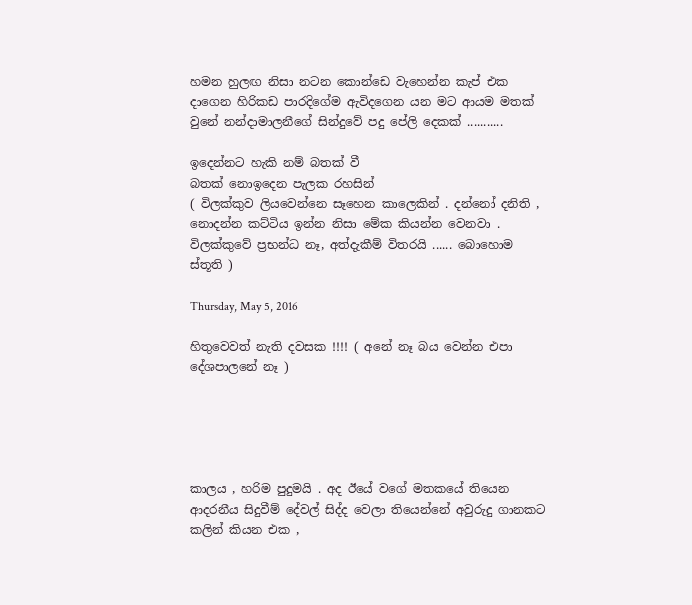හමන හුලඟ නිසා නටන කොන්ඩෙ වැහෙන්න කැප් එක දාගෙන හිරිකඩ පාරදිගේම ඇවිදගෙන යන මට ආයම මතක් වුනේ නන්දාමාලනීගේ සින්දුවේ පදු පේලි දෙකක් ...........

ඉදෙන්නට හැකි නම් බතක් වී
බතක් නොඉදෙන පැලක රහසින්
( විලක්කුව ලියවෙන්නෙ සෑහෙන කාලෙකින් . දන්නෝ දනිති , නොදන්න කට්ටිය ඉන්න නිසා මේක කියන්න වෙනවා . විලක්කුවේ ප්‍රභන්ධ නෑ, අත්දැකීම් විතරයි ...... බොහොම ස්තූති )

Thursday, May 5, 2016

හිතුවෙවත් නැති දවසක !!!! ( අනේ නෑ බය වෙන්න එපා දේශපාලනේ නෑ )





කාලය , හරිම පුදුමයි . අද ඊයේ වගේ මතකයේ තියෙන ආදරනීය සිදුවීම් දේවල් සිද්ද වෙලා තියෙන්නේ අවුරුදු ගානකට කලින් කියන එක ,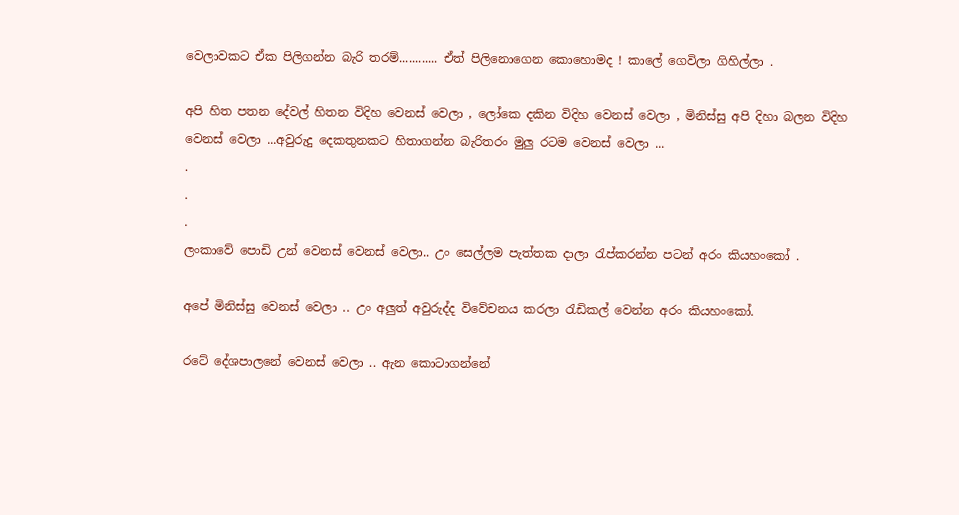වෙලාවකට ඒක පිලිගන්න බැරි තරම්............ ඒත් පිලිනොගෙන කොහොමද ! කාලේ ගෙවිලා ගිහිල්ලා .

අපි හිත පතන දේවල් හිතන විදිහ වෙනස් වෙලා , ලෝකෙ දකින විදිහ වෙනස් වෙලා , මිනිස්සු අපි දිහා බලන විදිහ  වෙනස් වෙලා ...අවුරුදු දෙකතුනකට හිතාගන්න බැරිතරං මුලු රටම වෙනස් වෙලා ...
.
.
.
ලංකාවේ පොඩි උන් වෙනස් වෙනස් වෙලා.. උං සෙල්ලම පැත්තක දාලා රැප්කරන්න පටන් අරං කියහංකෝ .

අපේ මිනිස්සු වෙනස් වෙලා .. උං අලුත් අවුරුද්ද විවේචනය කරලා රැඩිකල් වෙන්න අරං කියහංකෝ.

රටේ දේශපාලනේ වෙනස් වෙලා .. ඇන කොටාගන්නේ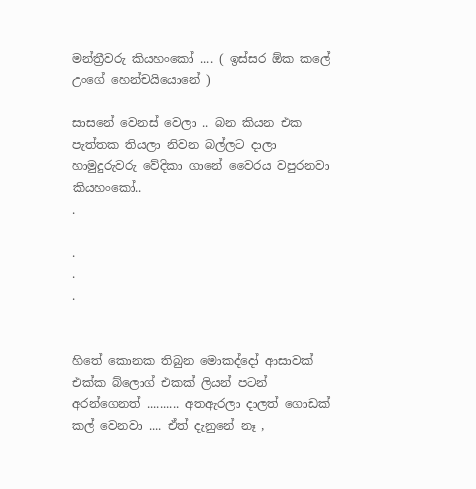මන්ත්‍රීවරු කියහංකෝ .... ( ඉස්සර ඕක කලේ උංගේ හෙන්චයියොනේ )

සාසනේ වෙනස් වෙලා .. බන කියන එක පැත්තක තියලා නිවන බල්ලට දාලා හාමුදුරුවරු වේදිකා ගානේ වෛරය වපුරනවා කියහංකෝ..
.

.
.
.


හිතේ කොනක තිබුන මොකද්දෝ ආසාවක් එක්ක බ්ලොග් එකක් ලියන් පටන් අරන්ගෙනත් .......... අතඇරලා දාලත් ගොඩක් කල් වෙනවා .... ඒත් දැනුනේ නෑ ,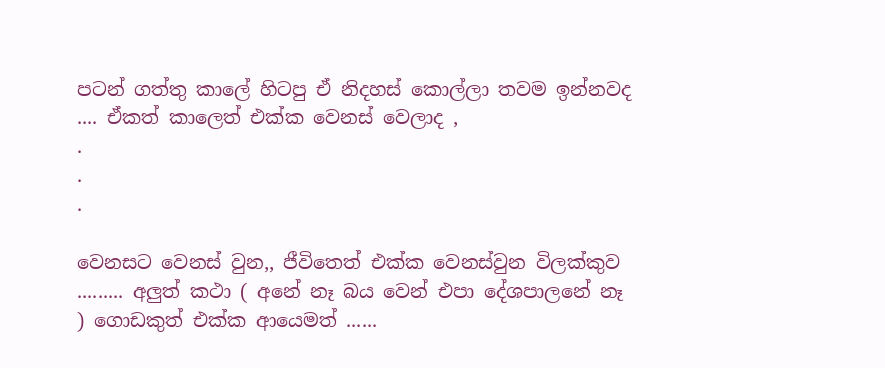පටන් ගත්තු කාලේ හිටපු ඒ නිදහස් කොල්ලා තවම ඉන්නවද .... ඒකත් කාලෙත් එක්ක වෙනස් වෙලාද ,
.
.
.

වෙනසට වෙනස් වුන,, ජීවිතෙත් එක්ක වෙනස්වුන විලක්කුව ......... අලුත් කථා ( අනේ නෑ බය වෙන් එපා දේශපාලනේ නෑ ) ගොඩකුත් එක්ක ආයෙමත් ......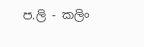ප.ලි - කලිං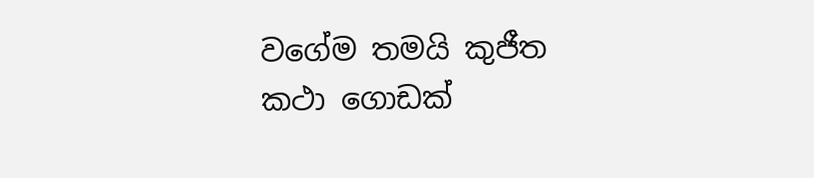වගේම තමයි කුජීත කථා ගොඩක්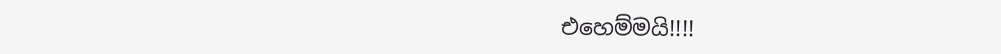එහෙම්මයි!!!!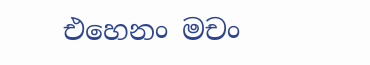එහෙනං මචං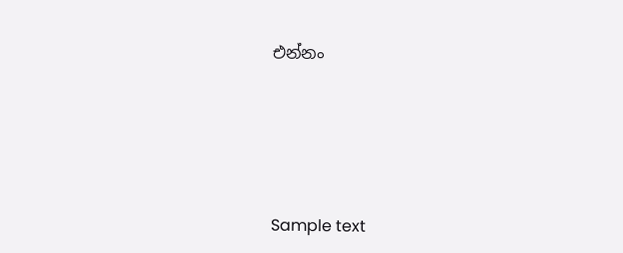එන්නං






Sample text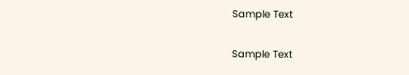Sample Text

Sample Text